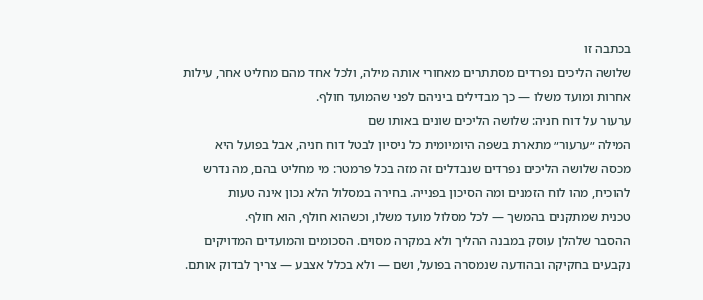בכתבה זו
שלושה הליכים נפרדים מסתתרים מאחורי אותה מילה, ולכל אחד מהם מחליט אחר, עילות אחרות ומועד משלו — כך מבדילים ביניהם לפני שהמועד חולף.
ערעור על דוח חניה: שלושה הליכים שונים באותו שם
המילה ״ערעור״ מתארת בשפה היומיומית כל ניסיון לבטל דוח חניה, אבל בפועל היא
מכסה שלושה הליכים נפרדים שנבדלים זה מזה בכל פרמטר: מי מחליט בהם, מה נדרש
להוכיח, מהו לוח הזמנים ומה הסיכון בפנייה. בחירה במסלול הלא נכון אינה טעות
טכנית שמתקנים בהמשך — לכל מסלול מועד משלו, וכשהוא חולף, הוא חולף.
ההסבר שלהלן עוסק במבנה ההליך ולא במקרה מסוים. הסכומים והמועדים המדויקים
נקבעים בחקיקה ובהודעה שנמסרה בפועל, ושם — ולא בכלל אצבע — צריך לבדוק אותם.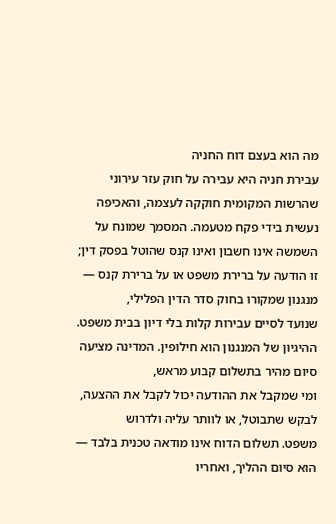מה הוא בעצם דוח החניה
עבירת חניה היא עבירה על חוק עזר עירוני שהרשות המקומית חוקקה לעצמה, והאכיפה
נעשית בידי פקח מטעמה. המסמך שמונח על השמשה אינו חשבון ואינו קנס שהוטל בפסק דין;
זו הודעה על ברירת משפט או על ברירת קנס — מנגנון שמקורו בחוק סדר הדין הפלילי,
שנועד לסיים עבירות קלות בלי דיון בבית משפט.
ההיגיון של המנגנון הוא חילופין. המדינה מציעה סיום מהיר בתשלום קבוע מראש,
ומי שמקבל את ההודעה יכול לקבל את ההצעה, לבקש שתבוטל, או לוותר עליה ולדרוש
משפט. תשלום הדוח אינו מודאה טכנית בלבד — הוא סיום ההליך, ואחריו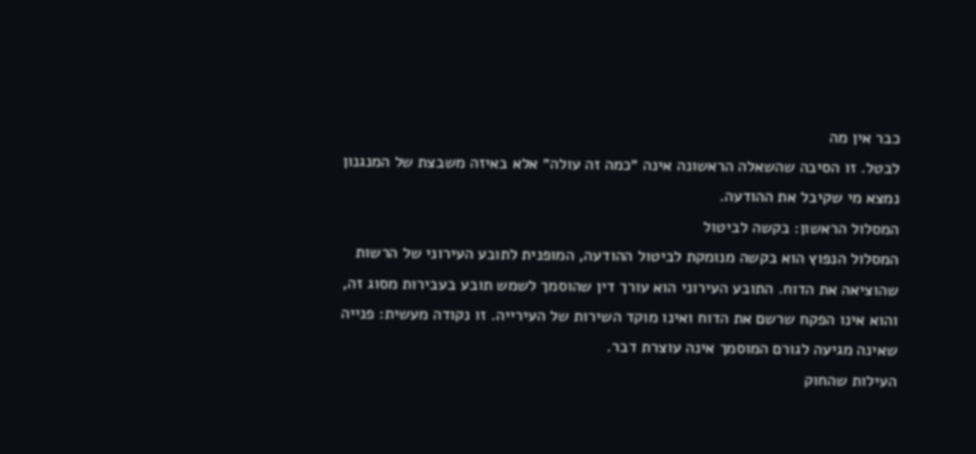כבר אין מה
לבטל. זו הסיבה שהשאלה הראשונה אינה ״כמה זה עולה״ אלא באיזה משבצת של המנגנון
נמצא מי שקיבל את ההודעה.
המסלול הראשון: בקשה לביטול
המסלול הנפוץ הוא בקשה מנומקת לביטול ההודעה, המופנית לתובע העירוני של הרשות
שהוציאה את הדוח. התובע העירוני הוא עורך דין שהוסמך לשמש תובע בעבירות מסוג זה,
והוא אינו הפקח שרשם את הדוח ואינו מוקד השירות של העירייה. זו נקודה מעשית: פנייה
שאינה מגיעה לגורם המוסמך אינה עוצרת דבר.
העילות שהחוק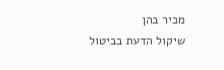מכיר בהן
שיקול הדעת בביטול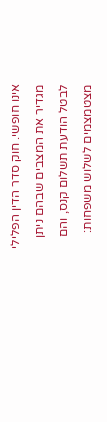אינו חופשי. חוק סדר הדין הפלילי מגדיר את המצבים שבהם ניתן
לבטל הודעת תשלום קנס, והם מצטמצמים לשלוש משפחות: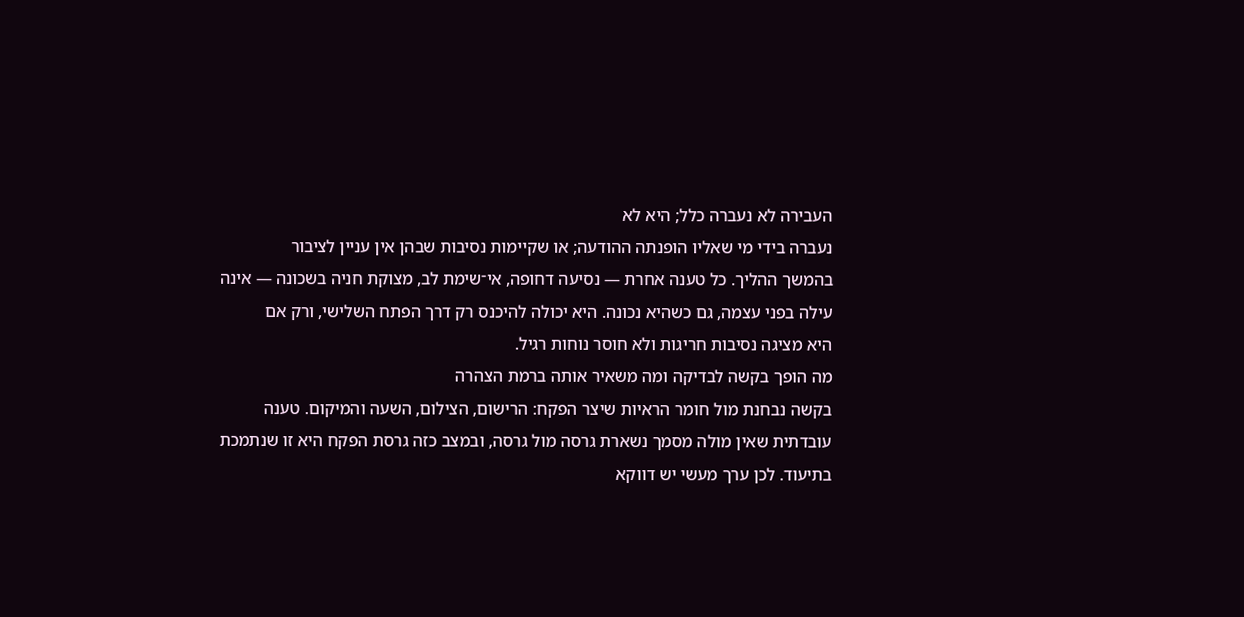העבירה לא נעברה כלל; היא לא
נעברה בידי מי שאליו הופנתה ההודעה; או שקיימות נסיבות שבהן אין עניין לציבור
בהמשך ההליך. כל טענה אחרת — נסיעה דחופה, אי־שימת לב, מצוקת חניה בשכונה — אינה
עילה בפני עצמה, גם כשהיא נכונה. היא יכולה להיכנס רק דרך הפתח השלישי, ורק אם
היא מציגה נסיבות חריגות ולא חוסר נוחות רגיל.
מה הופך בקשה לבדיקה ומה משאיר אותה ברמת הצהרה
בקשה נבחנת מול חומר הראיות שיצר הפקח: הרישום, הצילום, השעה והמיקום. טענה
עובדתית שאין מולה מסמך נשארת גרסה מול גרסה, ובמצב כזה גרסת הפקח היא זו שנתמכת
בתיעוד. לכן ערך מעשי יש דווקא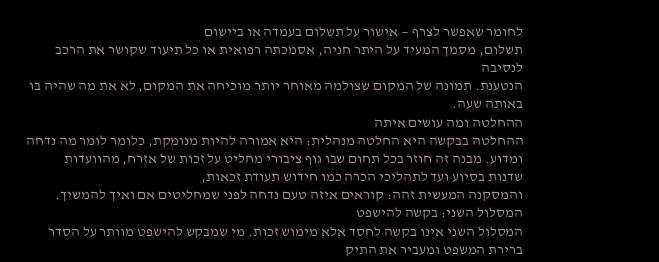לחומר שאפשר לצרף — אישור על תשלום בעמדה או ביישום
תשלום, מסמך המעיד על היתר חניה, אסמכתה רפואית או כל תיעוד שקושר את הרכב לנסיבה
הנטענת. תמונה של המקום שצולמה מאוחר יותר מוכיחה את המקום, לא את מה שהיה בו
באותה שעה.
ההחלטה ומה עושים איתה
ההחלטה בבקשה היא החלטה מנהלית: היא אמורה להיות מנומקת, כלומר לומר מה נדחה
ומדוע. מבנה זה חוזר בכל תחום שבו גוף ציבורי מחליט על זכות של אזרח, מהוועדות
שדנות בסיוע ועד לתהליכי הכרה כמו חידוש תעודת זכאות,
והמסקנה המעשית זהה: קוראים איזה טעם נדחה לפני שמחליטים אם ואיך להמשיך.
המסלול השני: בקשה להישפט
המסלול השני אינו בקשה לחסד אלא מימוש זכות. מי שמבקש להישפט מוותר על הסדר
ברירת המשפט ומעביר את התיק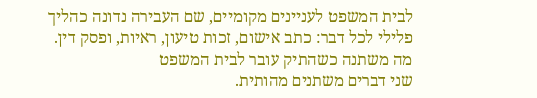לבית המשפט לעניינים מקומיים, שם העבירה נדונה כהליך
פלילי לכל דבר: כתב אישום, זכות טיעון, ראיות, ופסק דין.
מה משתנה כשהתיק עובר לבית המשפט
שני דברים משתנים מהותית.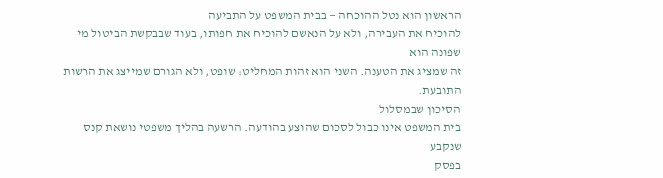הראשון הוא נטל ההוכחה — בבית המשפט על התביעה
להוכיח את העבירה, ולא על הנאשם להוכיח את חפותו, בעוד שבבקשת הביטול מי שפונה הוא
זה שמציג את הטענה. השני הוא זהות המחליט: שופט, ולא הגורם שמייצג את הרשות
התובעת.
הסיכון שבמסלול
בית המשפט אינו כבול לסכום שהוצע בהודעה. הרשעה בהליך משפטי נושאת קנס שנקבע
בפסק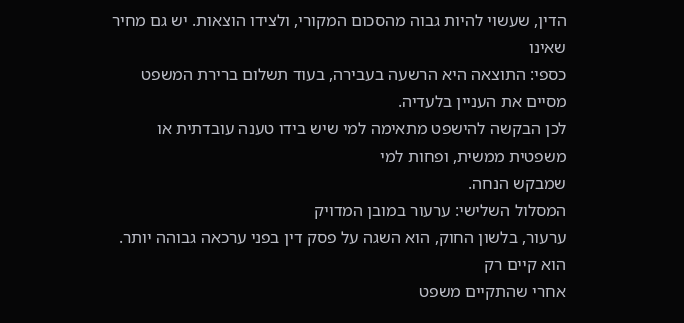הדין, שעשוי להיות גבוה מהסכום המקורי, ולצידו הוצאות. יש גם מחיר שאינו
כספי: התוצאה היא הרשעה בעבירה, בעוד תשלום ברירת המשפט מסיים את העניין בלעדיה.
לכן הבקשה להישפט מתאימה למי שיש בידו טענה עובדתית או משפטית ממשית, ופחות למי
שמבקש הנחה.
המסלול השלישי: ערעור במובן המדויק
ערעור, בלשון החוק, הוא השגה על פסק דין בפני ערכאה גבוהה יותר. הוא קיים רק
אחרי שהתקיים משפט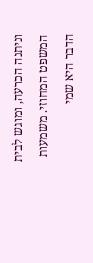וניתנה הכרעה, ומוגש לבית המשפט המחוזי. משמעות הדבר היא שמי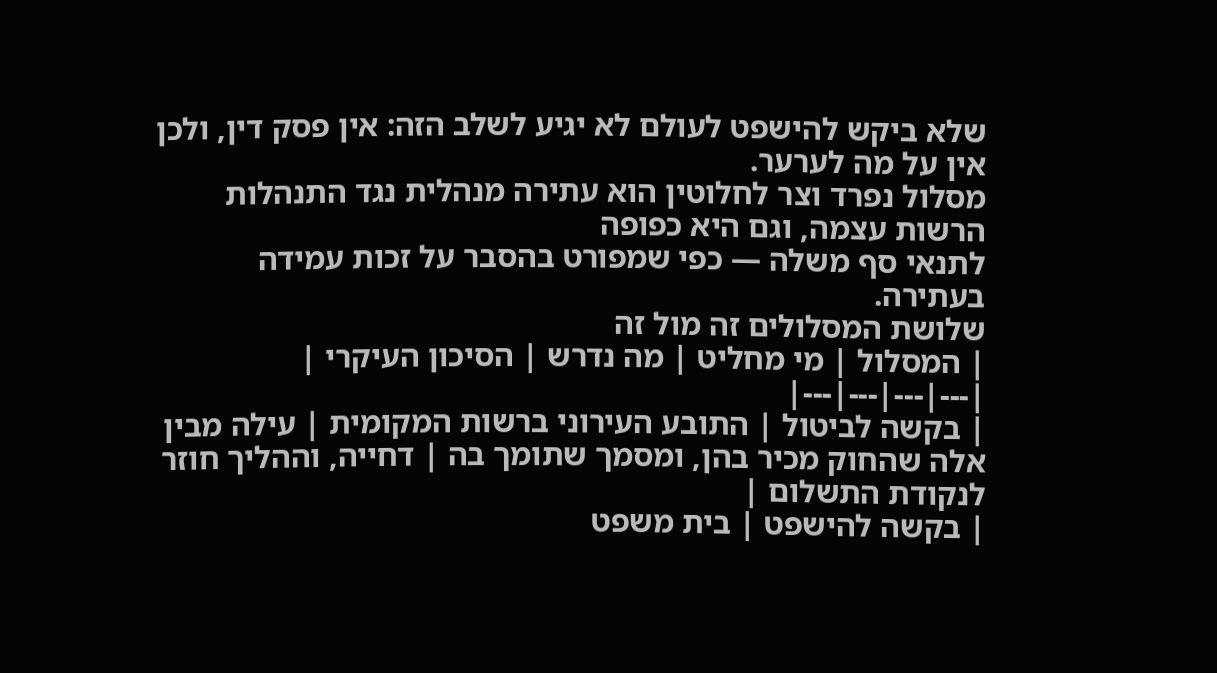שלא ביקש להישפט לעולם לא יגיע לשלב הזה: אין פסק דין, ולכן אין על מה לערער.
מסלול נפרד וצר לחלוטין הוא עתירה מנהלית נגד התנהלות הרשות עצמה, וגם היא כפופה
לתנאי סף משלה — כפי שמפורט בהסבר על זכות עמידה
בעתירה.
שלושת המסלולים זה מול זה
| המסלול | מי מחליט | מה נדרש | הסיכון העיקרי |
|---|---|---|---|
| בקשה לביטול | התובע העירוני ברשות המקומית | עילה מבין אלה שהחוק מכיר בהן, ומסמך שתומך בה | דחייה, וההליך חוזר לנקודת התשלום |
| בקשה להישפט | בית משפט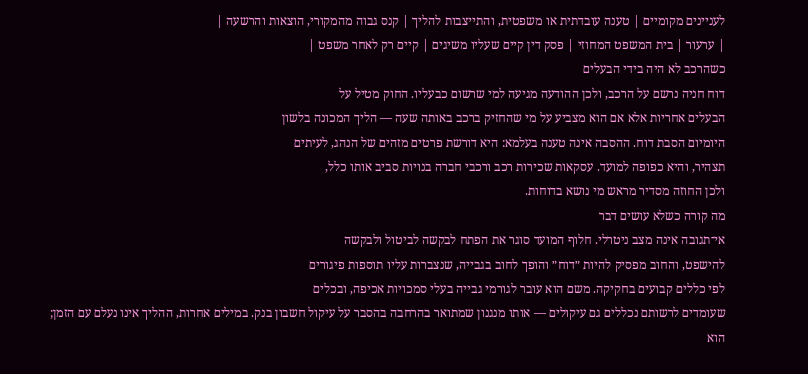לעניינים מקומיים | טענה עובדתית או משפטית, והתייצבות להליך | קנס גבוה מהמקורי, הוצאות והרשעה |
| ערעור | בית המשפט המחוזי | פסק דין קיים שעליו משיגים | קיים רק לאחר משפט |
כשהרכב לא היה בידי הבעלים
דוח חניה נרשם על הרכב, ולכן ההודעה מגיעה למי שרשום כבעליו. החוק מטיל על
הבעלים אחריות אלא אם הוא מצביע על מי שהחזיק ברכב באותה שעה — הליך המכונה בלשון
היומיום הסבת דוח. ההסבה אינה טענה בעלמא: היא דורשת פרטים מזהים של הנהג, לעיתים
תצהיר, והיא כפופה למועד. עסקאות שכירות רכב ורכבי חברה בנויות סביב אותו כלל,
ולכן החוזה מסדיר מראש מי נושא בדוחות.
מה קורה כשלא עושים דבר
אי־תגובה אינה מצב ניטרלי. חלוף המועד סוגר את הפתח לבקשה לביטול ולבקשה
להישפט, והחוב מפסיק להיות ״דוח״ והופך לחוב בגבייה, שנצברות עליו תוספות פיגורים
לפי כללים קבועים בחקיקה. משם הוא עובר לגורמי גבייה בעלי סמכויות אכיפה, ובכלים
שעומדים לרשותם נכללים גם עיקולים — אותו מנגנון שמתואר בהרחבה בהסבר על עיקול חשבון בנק. במילים אחרות, ההליך אינו נעלם עם הזמן; הוא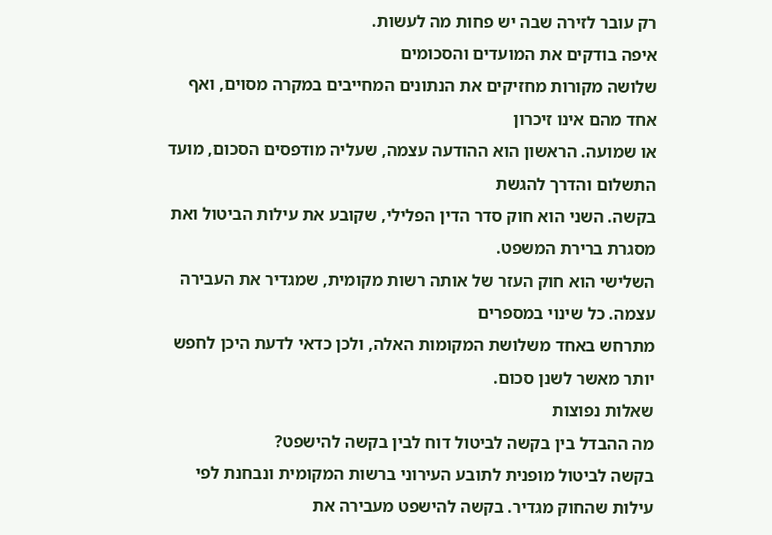רק עובר לזירה שבה יש פחות מה לעשות.
איפה בודקים את המועדים והסכומים
שלושה מקורות מחזיקים את הנתונים המחייבים במקרה מסוים, ואף אחד מהם אינו זיכרון
או שמועה. הראשון הוא ההודעה עצמה, שעליה מודפסים הסכום, מועד התשלום והדרך להגשת
בקשה. השני הוא חוק סדר הדין הפלילי, שקובע את עילות הביטול ואת מסגרת ברירת המשפט.
השלישי הוא חוק העזר של אותה רשות מקומית, שמגדיר את העבירה עצמה. כל שינוי במספרים
מתרחש באחד משלושת המקומות האלה, ולכן כדאי לדעת היכן לחפש יותר מאשר לשנן סכום.
שאלות נפוצות
מה ההבדל בין בקשה לביטול דוח לבין בקשה להישפט?
בקשה לביטול מופנית לתובע העירוני ברשות המקומית ונבחנת לפי עילות שהחוק מגדיר. בקשה להישפט מעבירה את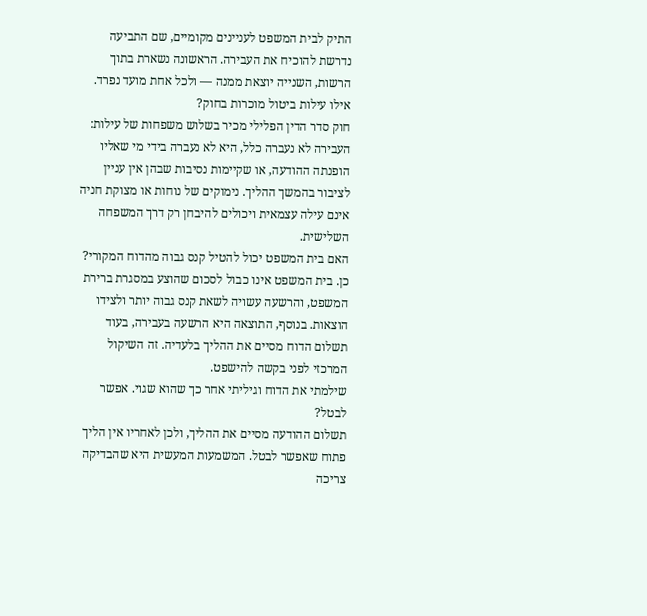התיק לבית המשפט לעניינים מקומיים, שם התביעה נדרשת להוכיח את העבירה. הראשונה נשארת בתוך הרשות, השנייה יוצאת ממנה — ולכל אחת מועד נפרד.
אילו עילות ביטול מוכרות בחוק?
חוק סדר הדין הפלילי מכיר בשלוש משפחות של עילות: העבירה לא נעברה כלל, היא לא נעברה בידי מי שאליו הופנתה ההודעה, או שקיימות נסיבות שבהן אין עניין לציבור בהמשך ההליך. נימוקים של נוחות או מצוקת חניה אינם עילה עצמאית ויכולים להיבחן רק דרך המשפחה השלישית.
האם בית המשפט יכול להטיל קנס גבוה מהדוח המקורי?
כן. בית המשפט אינו כבול לסכום שהוצע במסגרת ברירת המשפט, והרשעה עשויה לשאת קנס גבוה יותר ולצידו הוצאות. בנוסף, התוצאה היא הרשעה בעבירה, בעוד תשלום הדוח מסיים את ההליך בלעדיה. זה השיקול המרכזי לפני בקשה להישפט.
שילמתי את הדוח וגיליתי אחר כך שהוא שגוי. אפשר לבטל?
תשלום ההודעה מסיים את ההליך, ולכן לאחריו אין הליך פתוח שאפשר לבטל. המשמעות המעשית היא שהבדיקה צריכה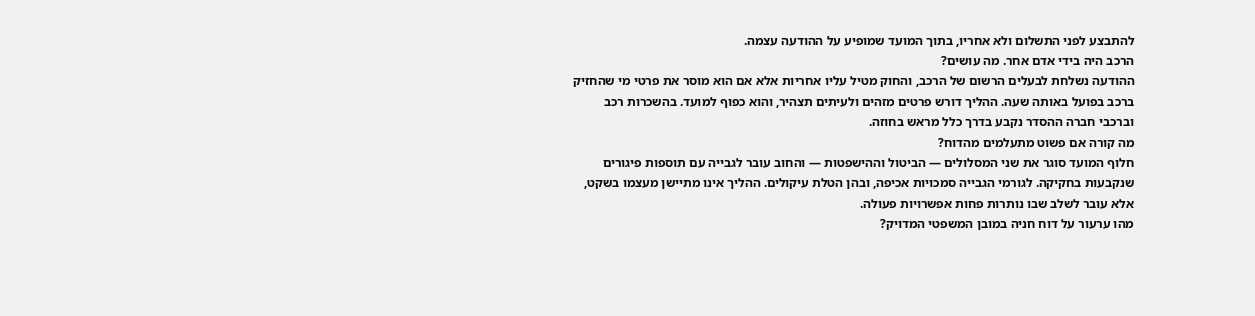להתבצע לפני התשלום ולא אחריו, בתוך המועד שמופיע על ההודעה עצמה.
הרכב היה בידי אדם אחר. מה עושים?
ההודעה נשלחת לבעלים הרשום של הרכב, והחוק מטיל עליו אחריות אלא אם הוא מוסר את פרטי מי שהחזיק ברכב בפועל באותה שעה. ההליך דורש פרטים מזהים ולעיתים תצהיר, והוא כפוף למועד. בהשכרות רכב וברכבי חברה ההסדר נקבע בדרך כלל מראש בחוזה.
מה קורה אם פשוט מתעלמים מהדוח?
חלוף המועד סוגר את שני המסלולים — הביטול וההישפטות — והחוב עובר לגבייה עם תוספות פיגורים שנקבעות בחקיקה. לגורמי הגבייה סמכויות אכיפה, ובהן הטלת עיקולים. ההליך אינו מתיישן מעצמו בשקט, אלא עובר לשלב שבו נותרות פחות אפשרויות פעולה.
מהו ערעור על דוח חניה במובן המשפטי המדויק?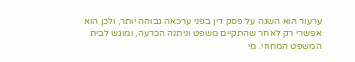ערעור הוא השגה על פסק דין בפני ערכאה גבוהה יותר, ולכן הוא אפשרי רק לאחר שהתקיים משפט וניתנה הכרעה, ומוגש לבית המשפט המחוזי. מי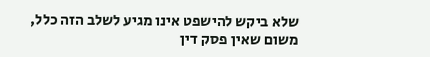שלא ביקש להישפט אינו מגיע לשלב הזה כלל, משום שאין פסק דין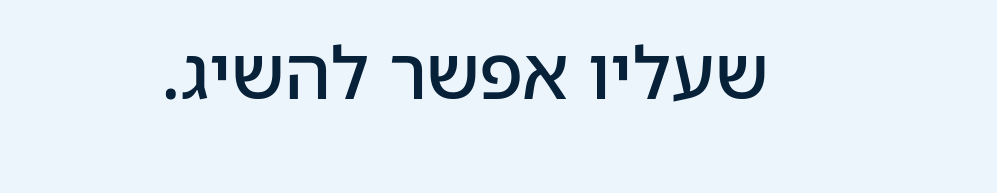שעליו אפשר להשיג.